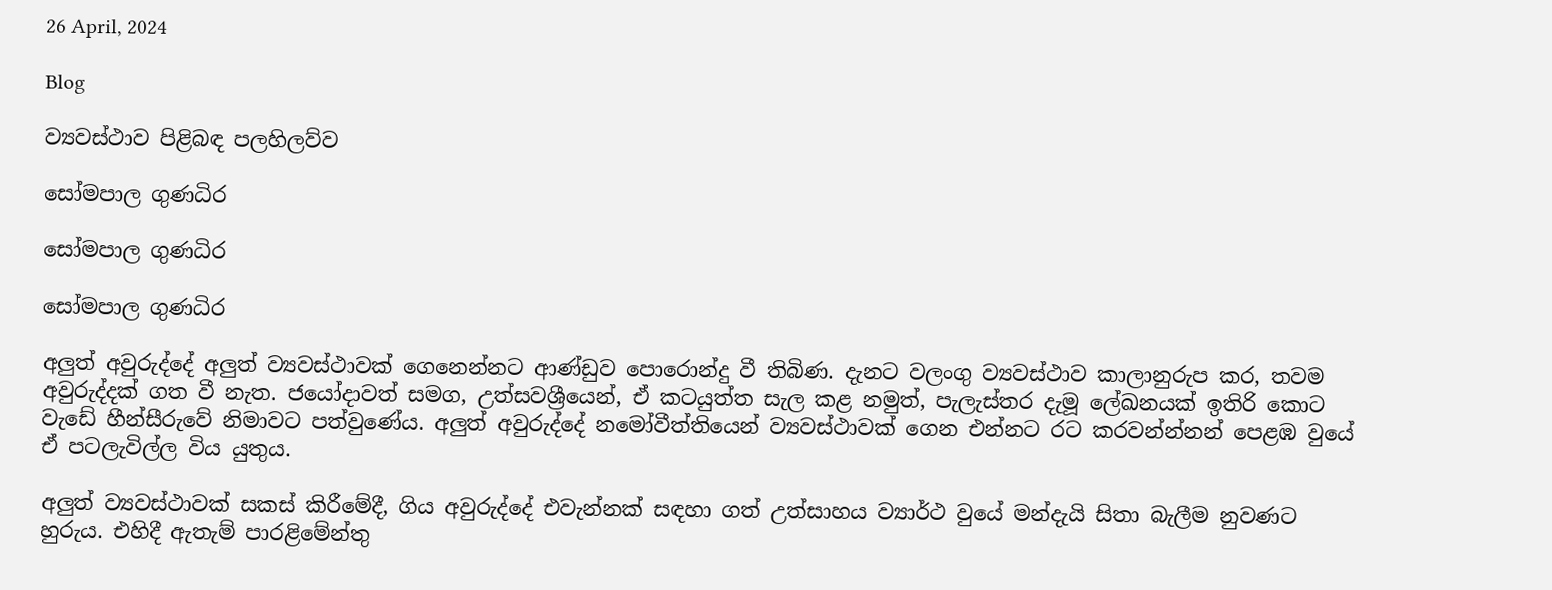26 April, 2024

Blog

ව්‍යවස්ථාව පිළිබඳ පලහිලව්ව

සෝමපාල ගුණධිර

සෝමපාල ගුණධිර

සෝමපාල ගුණධිර

අලුත් අවුරුද්දේ අලුත් ව්‍යවස්ථාවක් ගෙනෙන්නට ආණ්ඩුව පොරොන්දු වී තිබිණ. දැනට වලංගු ව්‍යවස්ථාව කාලානුරුප කර, තවම අවුරුද්දක් ගත වී නැත. ජයෝදාවත් සමග, උත්සවශ්‍රීයෙන්, ඒ කටයුත්ත සැල කළ නමුත්, පැලැස්තර දැමූ ලේඛනයක් ඉතිරි කොට වැඩේ හීන්සීරුවේ නිමාවට පත්වුණේය. අලුත් අවුරුද්දේ නමෝවීත්තියෙන් ව්‍යවස්ථාවක් ගෙන එන්නට රට කරවන්න්නන් පෙළඹ වුයේ ඒ පටලැවිල්ල විය යුතුය.

අලුත් ව්‍යවස්ථාවක් සකස් කිරීමේදී, ගිය අවුරුද්දේ එවැන්නක් සඳහා ගත් උත්සාහය ව්‍යාර්ථ වුයේ මන්දැයි සිතා බැලීම නුවණට හුරුය. එහිදී ඇතැම් පාරළිමේන්තු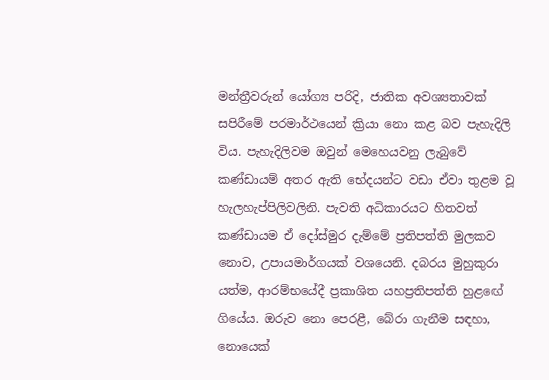මන්ත්‍රීවරුන් යෝග්‍ය පරිදි, ජාතික අවශ්‍යතාවක් සපිරීමේ පරමාර්ථයෙන් ක්‍රියා නො කළ බව පැහැදිලි විය. පැහැදිලිවම ඔවුන් මෙහෙයවනු ලැබුවේ කණ්ඩායම් අතර ඇති භේදයන්ට වඩා ඒවා තුළම වූ හැලහැප්පිලිවලිනි. පැවති අධිකාරයට හිතවත් කණ්ඩායම ඒ දෝස්මුර දැම්මේ ප්‍රතිපත්ති මුලකව නොව, උපායමාර්ගයක් වශයෙනි. දබරය මුහුකුරා යත්ම, ආරම්භයේදී ප්‍රකාශිත යහප්‍රතිපත්ති හුළඟේ ගියේය. ඔරුව නො පෙරළී, බේරා ගැනීම සඳහා, නොයෙක්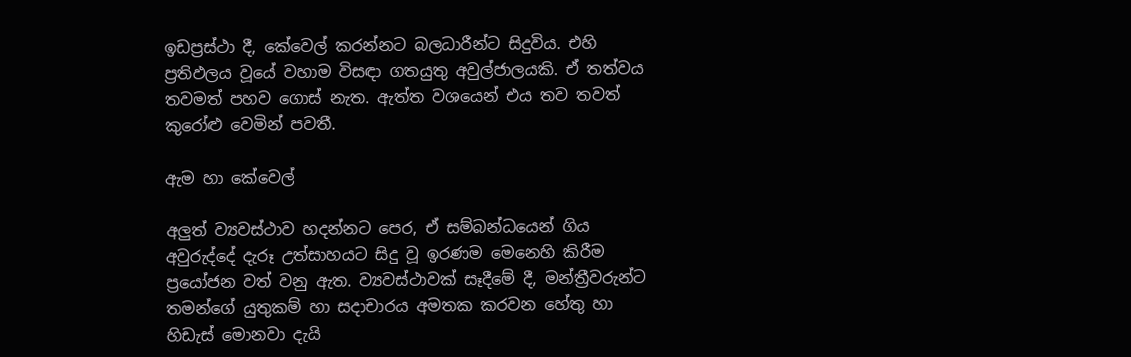ඉඩප්‍රස්ථා දී, කේවෙල් කරන්නට බලධාරීන්ට සිදුවිය. එහි ප්‍රතිඵලය වූයේ වහාම විසඳා ගතයුතු අවුල්ජාලයකි. ඒ තත්වය තවමත් පහව ගොස් නැත. ඇත්ත වශයෙන් එය තව තවත් කුරෝළු වෙමින් පවතී.

ඇම හා කේවෙල්

අලුත් ව්‍යවස්ථාව හදන්නට පෙර, ඒ සම්බන්ධයෙන් ගිය අවුරුද්දේ දැරූ උත්සාහයට සිදු වූ ඉරණම මෙනෙහි කිරීම ප්‍රයෝජන වත් වනු ඇත. ව්‍යවස්ථාවක් සෑදීමේ දී, මන්ත්‍රීවරුන්ට තමන්ගේ යුතුකම් හා සදාචාරය අමතක කරවන හේතු හා හිඩැස් මොනවා දැයි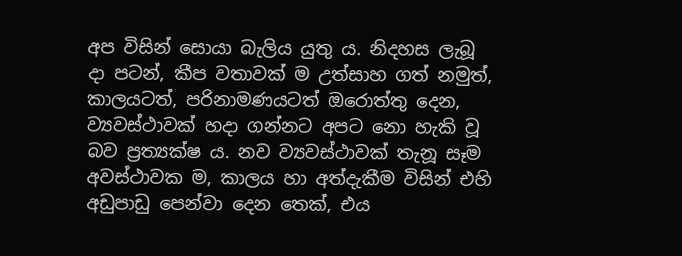අප විසින් සොයා බැලිය යුතු ය. නිදහස ලැබූ දා පටන්, කීප වතාවක් ම උත්සාහ ගත් නමුත්, කාලයටත්, පරිනාමණයටත් ඔරොත්තු දෙන, ව්‍යවස්ථාවක් හදා ගන්නට අපට නො හැකි වූ බව ප්‍රත්‍යක්ෂ ය. නව ව්‍යවස්ථාවක් තැනූ සෑම අවස්ථාවක ම, කාලය හා අත්දැකීම විසින් එහි අඩුපාඩු පෙන්වා දෙන තෙක්, එය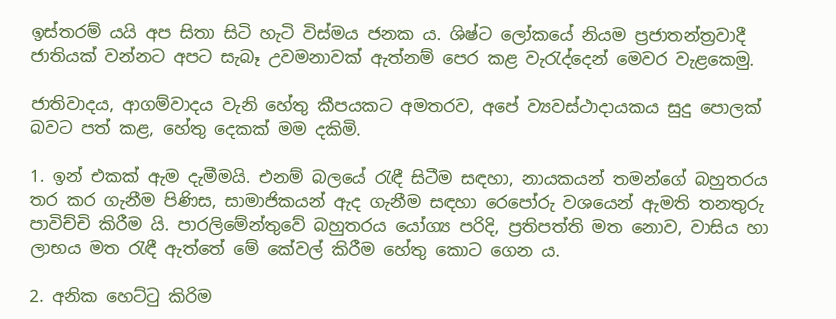ඉස්තරම් යයි අප සිතා සිටි හැටි විස්මය ජනක ය. ශිෂ්ට ලෝකයේ නියම ප්‍රජාතන්ත්‍රවාදී ජාතියක් වන්නට අපට සැබෑ උවමනාවක් ඇත්නම් පෙර කළ වැරැද්දෙන් මෙවර වැළකෙමු.

ජාතිවාදය, ආගම්වාදය වැනි හේතු කීපයකට අමතරව, අපේ ව්‍යවස්ථාදායකය සුදු පොලක් බවට පත් කළ, හේතු දෙකක් මම දකිමි.

1. ඉන් එකක් ඇම දැමීමයි. එනම් බලයේ රැඳී සිටීම සඳහා, නායකයන් තමන්ගේ බහුතරය තර කර ගැනීම පිණිස, සාමාජිකයන් ඇද ගැනීම සඳහා රෙපෝරු වශයෙන් ඇමති තනතුරු පාවිච්චි කිරීම යි. පාරලිමේන්තුවේ බහුතරය යෝග්‍ය පරිදි, ප්‍රතිපත්ති මත නොව, වාසිය හා ලාභය මත රැඳී ඇත්තේ මේ කේවල් කිරීම හේතු කොට ගෙන ය.

2. අනික හෙට්ටු කිරිම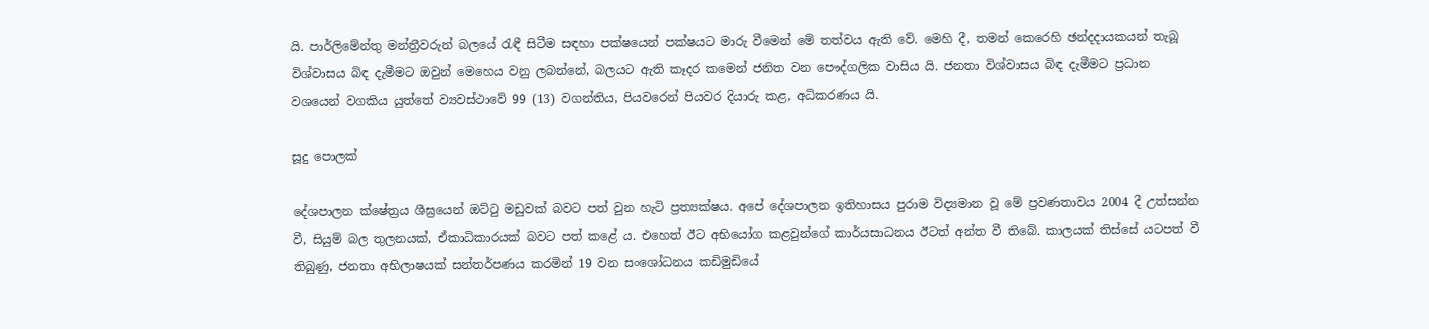යි. පාර්ලිමේන්තු මන්ත්‍රීවරුන් බලයේ රැඳී සිටීම සඳහා පක්ෂයෙන් පක්ෂයට මාරු වීමෙන් මේ තත්වය ඇති වේ. මෙහි දී, තමන් කෙරෙහි ඡන්දදායකයන් තැබූ විශ්වාසය බිඳ දැමීමට ඔවුන් මෙහෙය වනු ලබන්නේ, බලයට ඇති කෑදර කමෙන් ජනිත වන පෞද්ගලික වාසිය යි. ජනතා විශ්වාසය බිඳ දැමීමට ප්‍රධාන වශයෙන් වගකිය යුත්තේ ව්‍යවස්ථාවේ 99 (13) වගන්තිය, පියවරෙන් පියවර දියාරු කළ, අධිකරණය යි.

සූදු පොලක්

දේශපාලන ක්ෂේත්‍රය ශීඝ්‍රයෙන් ඔට්ටු මඩුවක් බවට පත් වුන හැටි ප්‍රත්‍යක්ෂය. අපේ දේශපාලන ඉතිහාසය පුරාම විද්‍යමාන වූ මේ ප්‍රවණතාවය 2004 දී උත්සන්න වී, සියුම් බල තුලනයක්, ඒකාධිකාරයක් බවට පත් කළේ ය. එහෙත් ඊට අභියෝග කළවුන්ගේ කාර්යසාධනය ඊටත් අන්ත වී තිබේ. කාලයක් තිස්සේ යටපත් වී තිබුණු, ජනතා අභිලාෂයක් සන්තර්පණය කරමින් 19 වන සංශෝධනය කඩිමුඩියේ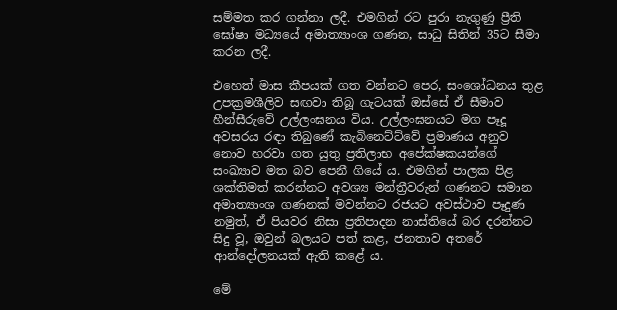සම්මත කර ගන්නා ලදී. එමගින් රට පුරා නැගුණු ප්‍රීති ඝෝෂා මධ්‍යයේ අමාත්‍යාංශ ගණන, සාධු සිතින් 35ට සීමා කරන ලදී.

එහෙත් මාස කීපයක් ගත වන්නට පෙර, සංශෝධනය තුළ උපක්‍රමශීලිව සඟවා තිබූ ගැටයක් ඔස්සේ ඒ සීමාව හීන්සීරුවේ උල්ලංඝනය විය. උල්ලංඝනයට මග පෑදූ අවසරය රඳා තිබුණේ කැබිනෙට්ට්වේ ප්‍රමාණය අනුව නොව හරවා ගත යුතු ප්‍රතිලාභ අපේක්ෂකයන්ගේ සංඛ්‍යාව මත බව පෙනී ගියේ ය. එමගින් පාලක පිළ ශක්තිමත් කරන්නට අවශ්‍ය මන්ත්‍රීවරුන් ගණනට සමාන අමාත්‍යාංශ ගණනක් මවන්නට රජයට අවස්ථාව පෑදුණ නමුත්, ඒ පියවර නිසා ප්‍රතිපාදන නාස්තියේ බර දරන්නට සිදු වූ, ඔවුන් බලයට පත් කළ, ජනතාව අතරේ ආන්දෝලනයක් ඇති කළේ ය.

මේ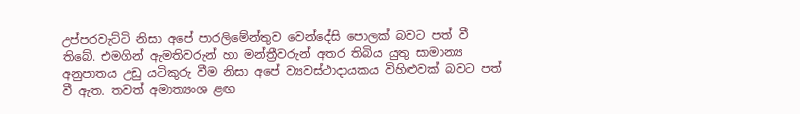උප්පරවැට්ටි නිසා අපේ පාරලිමේන්තුව වෙන්දේසි පොලක් බවට පත් වී තිබේ. එමගින් ඇමතිවරුන් හා මන්ත්‍රීවරුන් අතර තිබිය යුතු සාමාන්‍ය අනුපාතය උඩු යටිකුරු වීම නිසා අපේ ව්‍යවස්ථාදායකය විහිළුවක් බවට පත් වී ඇත. තවත් අමාත්‍යංශ ළඟ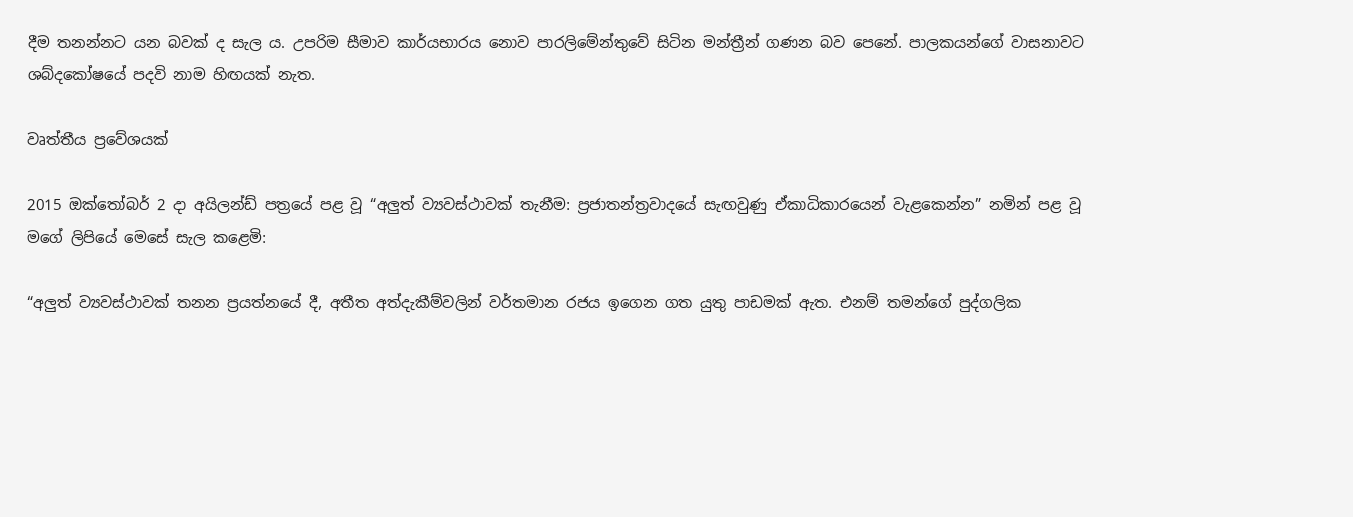දීම තනන්නට යන බවක් ද සැල ය. උපරිම සීමාව කාර්යභාරය නොව පාරලිමේන්තුවේ සිටින මන්ත්‍රීන් ගණන බව පෙනේ. පාලකයන්ගේ වාසනාවට ශබ්දකෝෂයේ පදවි නාම හිඟයක් නැත.

වෘත්තීය ප්‍රවේශයක්

2015 ඔක්තෝබර් 2 දා අයිලන්ඩ් පත්‍රයේ පළ වූ “අලුත් ව්‍යවස්ථාවක් තැනීම: ප්‍රජාතන්ත්‍රවාදයේ සැඟවුණු ඒකාධිකාරයෙන් වැළකෙන්න” නමින් පළ වූ මගේ ලිපියේ මෙසේ සැල කළෙමි:

“අලුත් ව්‍යවස්ථාවක් තනන ප්‍රයත්නයේ දී, අතීත අත්දැකීම්වලින් වර්තමාන රජය ඉගෙන ගත යුතු පාඩමක් ඇත. එනම් තමන්ගේ පුද්ගලික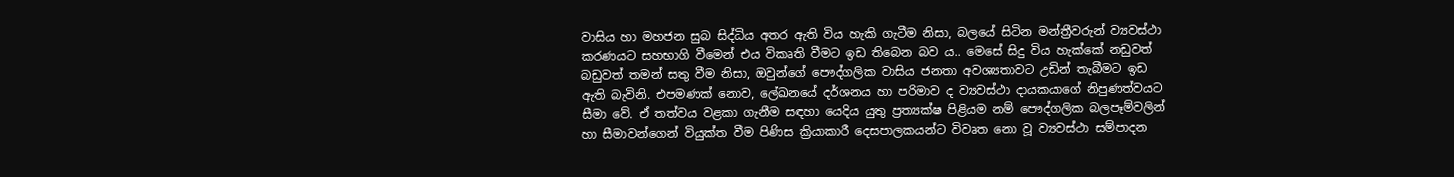වාසිය හා මහජන සුබ සිද්ධිය අතර ඇති විය හැකි ගැටීම නිසා, බලයේ සිටින මන්ත්‍රීවරුන් ව්‍යවස්ථා කරණයට සහභාගි වීමෙන් එය විකෘති වීමට ඉඩ තිබෙන බව ය.. මෙසේ සිදු විය හැක්කේ නඩුවත් බඩුවත් තමන් සතු වීම නිසා, ඔවුන්ගේ පෞද්ගලික වාසිය ජනතා අවශ්‍යතාවට උඩින් තැබීමට ඉඩ ඇති බැවිනි. එපමණක් නොව, ලේඛනයේ දර්ශනය හා පරිමාව ද ව්‍යවස්ථා දායකයාගේ නිපුණත්වයට සීමා වේ. ඒ තත්වය වළකා ගැනීම සඳහා යෙදිය යුතු ප්‍රත්‍යක්ෂ පිළියම නම් පෞද්ගලික බලපෑම්වලින් හා සීමාවන්ගෙන් වියුක්ත වීම පිණිස ක්‍රියාකාරී දෙසපාලකයන්ට විවෘත නො වූ ව්‍යවස්ථා සම්පාදන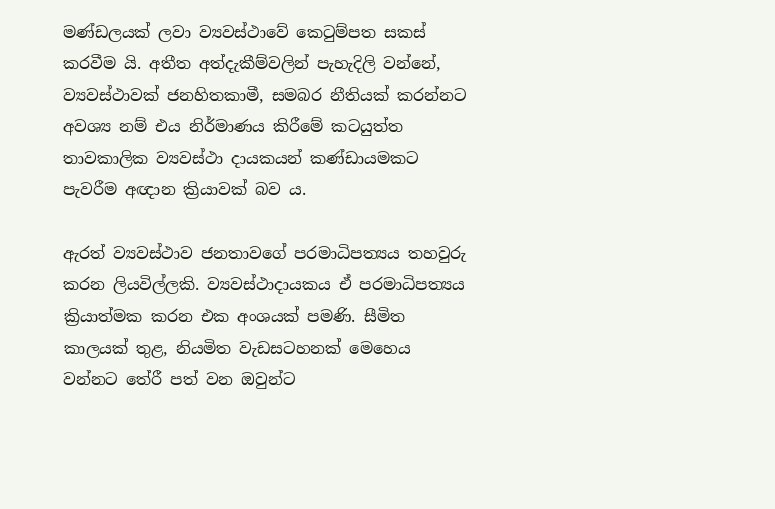මණ්ඩලයක් ලවා ව්‍යවස්ථාවේ කෙටුම්පත සකස් කරවීම යි. අතීත අත්දැකීම්වලින් පැහැදිලි වන්නේ, ව්‍යවස්ථාවක් ජනහිතකාමී, සමබර නීතියක් කරන්නට අවශ්‍ය නම් එය නිර්මාණය කිරීමේ කටයුත්ත තාවකාලික ව්‍යවස්ථා දායකයන් කණ්ඩායමකට පැවරීම අඥාන ක්‍රියාවක් බව ය.

ඇරත් ව්‍යවස්ථාව ජනතාවගේ පරමාධිපත්‍යය තහවුරු කරන ලියවිල්ලකි. ව්‍යවස්ථාදායකය ඒ පරමාධිපත්‍යය ක්‍රියාත්මක කරන එක අංශයක් පමණි. සීමිත කාලයක් තුළ, නියමිත වැඩසටහනක් මෙහෙය වන්නට තේරී පත් වන ඔවුන්ට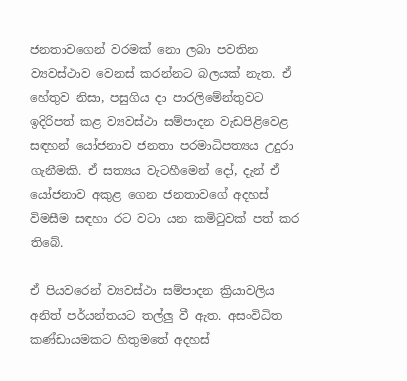ජනතාවගෙන් වරමක් නො ලබා පවතින ව්‍යවස්ථාව වෙනස් කරන්නට බලයක් නැත. ඒ හේතුව නිසා, පසුගිය දා පාරලිමේන්තුවට ඉදිරිපත් කළ ව්‍යවස්ථා සම්පාදන වැඩපිළිවෙළ සඳහන් යෝජනාව ජනතා පරමාධිපත්‍යය උදුරා ගැනීමකි. ඒ සත්‍යය වැටහීමෙන් දෝ, දැන් ඒ යෝජනාව අකුළ ගෙන ජනතාවගේ අදහස් විමසීම සඳහා රට වටා යන කමිටුවක් පත් කර තිබේ.

ඒ පියවරෙන් ව්‍යවස්ථා සම්පාදන ක්‍රියාවලිය අනිත් පර්යන්තයට තල්ලු වී ඇත. අසංවිධිත කණ්ඩායමකට හිතුමතේ අදහස්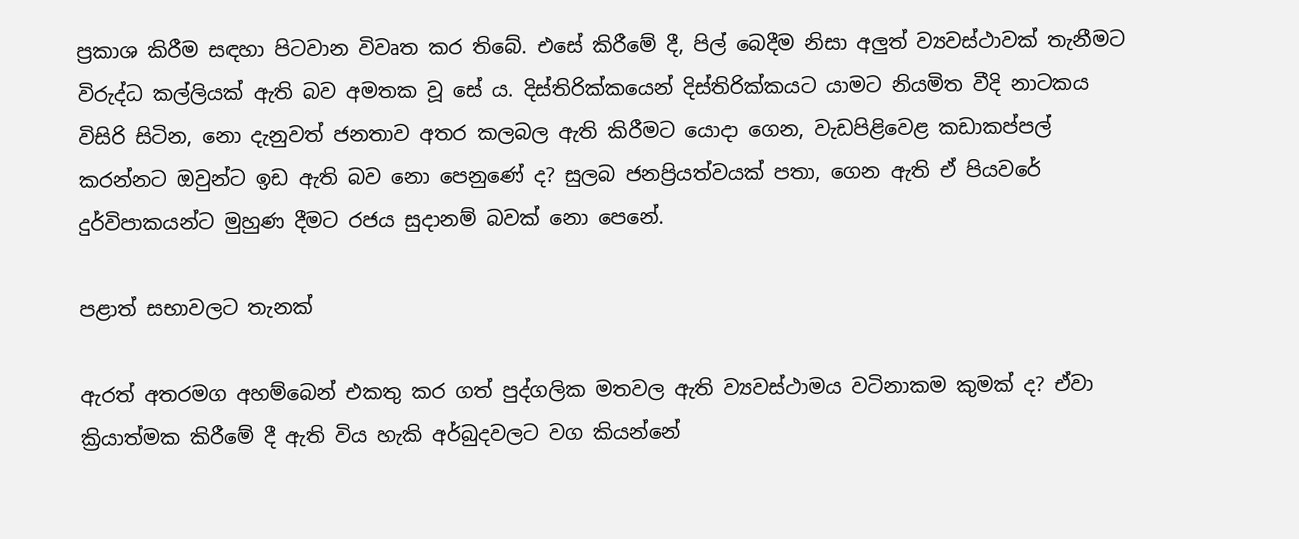ප්‍රකාශ කිරීම සඳහා පිටවාන විවෘත කර තිබේ. එසේ කිරීමේ දී, පිල් බෙදීම නිසා අලුත් ව්‍යවස්ථාවක් තැනීමට විරුද්ධ කල්ලියක් ඇති බව අමතක වූ සේ ය. දිස්තිරික්කයෙන් දිස්තිරික්කයට යාමට නියමිත වීදි නාටකය විසිරි සිටින, නො දැනුවත් ජනතාව අතර කලබල ඇති කිරීමට යොදා ගෙන, වැඩපිළිවෙළ කඩාකප්පල් කරන්නට ඔවුන්ට ඉඩ ඇති බව නො පෙනුණේ ද? සුලබ ජනප්‍රියත්වයක් පතා, ගෙන ඇති ඒ පියවරේ දුර්විපාකයන්ට මුහුණ දීමට රජය සුදානම් බවක් නො පෙනේ.

පළාත් සභාවලට තැනක්

ඇරත් අතරමග අහම්බෙන් එකතු කර ගත් පුද්ගලික මතවල ඇති ව්‍යවස්ථාමය වටිනාකම කුමක් ද? ඒවා ක්‍රියාත්මක කිරීමේ දී ඇති විය හැකි අර්බුදවලට වග කියන්නේ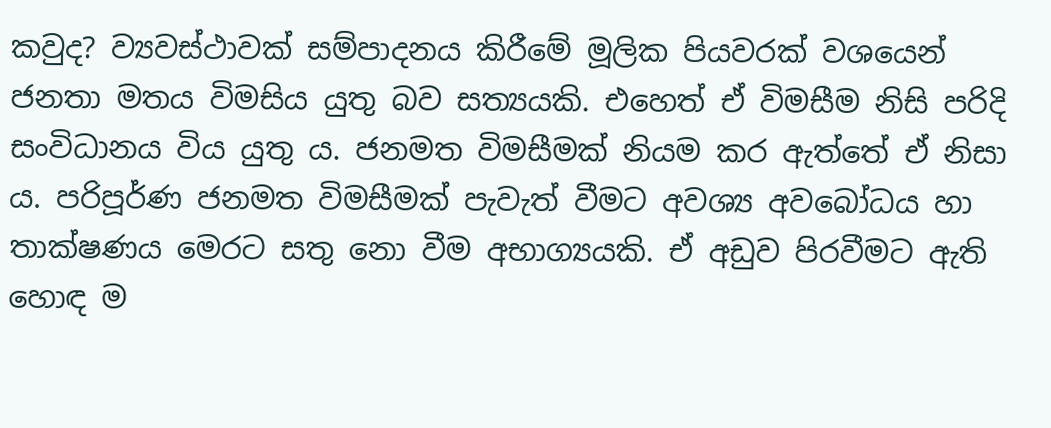කවුද? ව්‍යවස්ථාවක් සම්පාදනය කිරීමේ මූලික පියවරක් වශයෙන් ජනතා මතය විමසිය යුතු බව සත්‍යයකි. එහෙත් ඒ විමසීම නිසි පරිදි සංවිධානය විය යුතු ය. ජනමත විමසීමක් නියම කර ඇත්තේ ඒ නිසා ය. පරිපූර්ණ ජනමත විමසීමක් පැවැත් වීමට අවශ්‍ය අවබෝධය හා තාක්ෂණය මෙරට සතු නො වීම අභාග්‍යයකි. ඒ අඩුව පිරවීමට ඇති හොඳ ම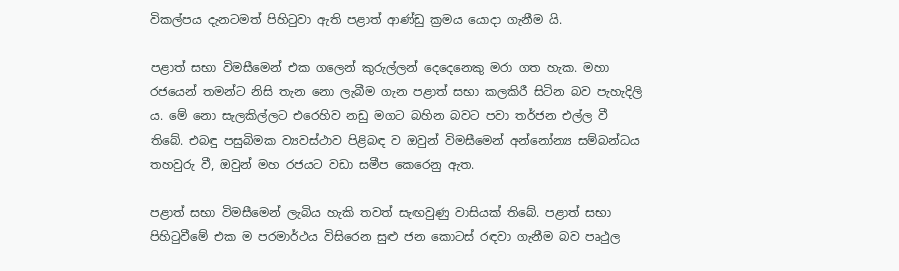විකල්පය දැනටමත් පිහිටුවා ඇති පළාත් ආණ්ඩු ක්‍රමය යොදා ගැනීම යි.

පළාත් සභා විමසීමෙන් එක ගලෙන් කුරුල්ලන් දෙදෙනෙකු මරා ගත හැක. මහා රජයෙන් තමන්ට නිසි තැන නො ලැබීම ගැන පළාත් සභා කලකිරී සිටින බව පැහැදිලි ය. මේ නො සැලකිල්ලට එරෙහිව නඩු මගට බහින බවට පවා තර්ජන එල්ල වී තිබේ. එබඳු පසුබිමක ව්‍යවස්ථාව පිළිබඳ ව ඔවුන් විමසීමෙන් අන්නෝන්‍ය සම්බන්ධය තහවුරු වී, ඔවුන් මහ රජයට වඩා සමීප කෙරෙනු ඇත.

පළාත් සභා විමසීමෙන් ලැබිය හැකි තවත් සැඟවුණු වාසියක් තිබේ. පළාත් සභා පිහිටුවීමේ එක ම පරමාර්ථය විසිරෙන සුළු ජන කොටස් රඳවා ගැනීම බව පෘථුල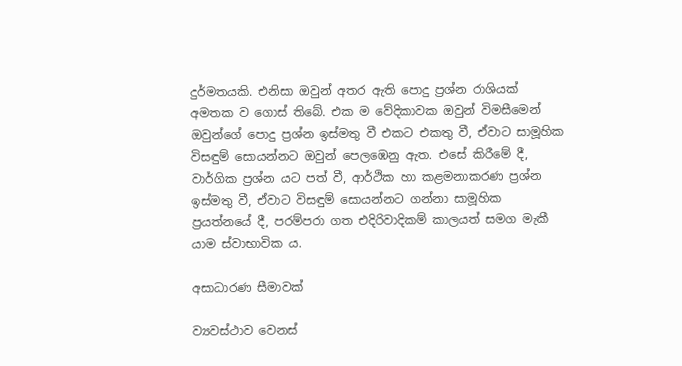දුර්මතයකි. එනිසා ඔවුන් අතර ඇති පොදු ප්‍රශ්න රාශියක් අමතක ව ගොස් තිබේ. එක ම වේදිකාවක ඔවුන් විමසීමෙන් ඔවුන්ගේ පොදු ප්‍රශ්න ඉස්මතු වී එකට එකතු වී, ඒවාට සාමූහික විසඳුම් සොයන්නට ඔවුන් පෙලඹෙනු ඇත. එසේ කිරීමේ දී, වාර්ගික ප්‍රශ්න යට පත් වී, ආර්ථික හා කළමනාකරණ ප්‍රශ්න ඉස්මතු වී, ඒවාට විසඳුම් සොයන්නට ගන්නා සාමූහික ප්‍රයත්නයේ දී, පරම්පරා ගත එදිරිවාදිකම් කාලයත් සමග මැකී යාම ස්වාභාවික ය.

අසාධාරණ සීමාවක්

ව්‍යවස්ථාව වෙනස්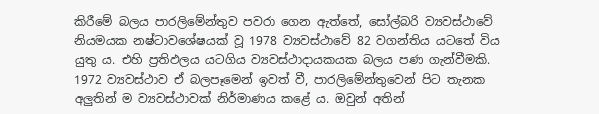කිරීමේ බලය පාරලිමේන්තුව පවරා ගෙන ඇත්තේ, සෝල්බරි ව්‍යවස්ථාවේ නියමයක නෂ්ටාවශේෂයක් වූ 1978 ව්‍යවස්ථාවේ 82 වගන්තිය යටතේ විය යුතු ය. එහි ප්‍රතිඵලය යටගිය ව්‍යවස්ථාදායකයක බලය පණ ගැන්වීමකි. 1972 ව්‍යවස්ථාව ඒ බලපෑමෙන් ඉවත් වී, පාරලිමේන්තුවෙන් පිට තැනක අලුතින් ම ව්‍යවස්ථාවක් නිර්මාණය කළේ ය. ඔවුන් අතින්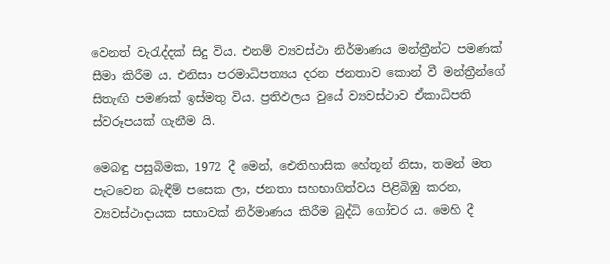වෙනත් වැරැද්දක් සිදු විය. එනම් ව්‍යවස්ථා නිර්මාණය මන්ත්‍රීන්ට පමණක් සීමා කිරීම ය. එනිසා පරමාධිපත්‍යය දරන ජනතාව කොන් වී මන්ත්‍රීන්ගේ සිතැඟි පමණක් ඉස්මතු විය. ප්‍රතිඵලය වුයේ ව්‍යවස්ථාව ඒකාධිපති ස්වරූපයක් ගැනීම යි.

මෙබඳු පසුබිමක, 1972 දී මෙන්, ඓතිහාසික හේතූන් නිසා, තමන් මත පැටවෙන බැඳීම් පසෙක ලා, ජනතා සහභාගිත්වය පිළිබිඹු කරන, ව්‍යවස්ථාදායක සභාවක් නිර්මාණය කිරීම බුද්ධි ගෝචර ය. මෙහි දී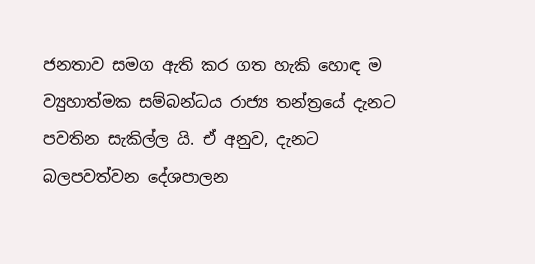ජනතාව සමග ඇති කර ගත හැකි හොඳ ම ව්‍යුහාත්මක සම්බන්ධය රාජ්‍ය තන්ත්‍රයේ දැනට පවතින සැකිල්ල යි. ඒ අනුව, දැනට බලපවත්වන දේශපාලන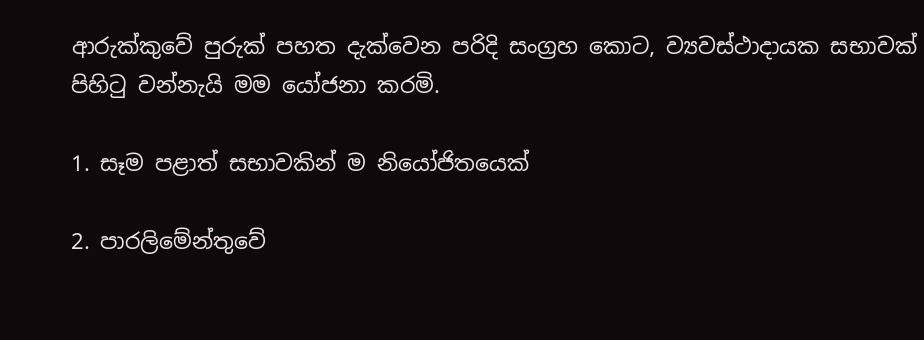ආරුක්කුවේ පුරුක් පහත දැක්වෙන පරිදි සංග්‍රහ කොට, ව්‍යවස්ථාදායක සභාවක් පිහිටු වන්නැයි මම යෝජනා කරමි.

1. සෑම පළාත් සභාවකින් ම නියෝජිතයෙක්

2. පාරලිමේන්තුවේ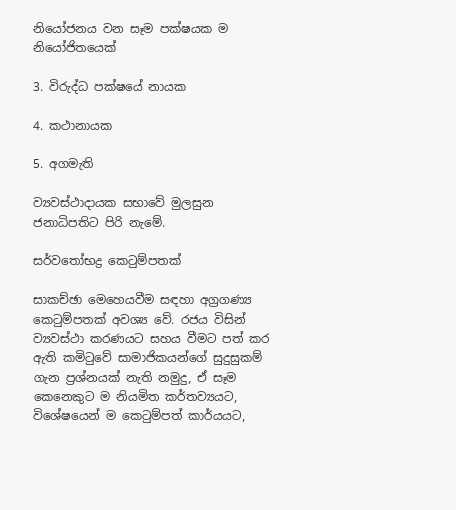නියෝජනය වන සෑම පක්ෂයක ම නියෝජිතයෙක්

3. විරුද්ධ පක්ෂයේ නායක

4. කථානායක

5. අගමැති

ව්‍යවස්ථාදායක සභාවේ මුලසුන ජනාධිපතිට පිරි නැමේ.

සර්වතෝභද්‍ර කෙටුම්පතක්

සාකච්ඡා මෙහෙයවීම සඳහා අග්‍රගණ්‍ය කෙටුම්පතක් අවශ්‍ය වේ. රජය විසින් ව්‍යවස්ථා කරණයට සහය වීමට පත් කර ඇති කමිටුවේ සාමාජිකයන්ගේ සුදුසුකම් ගැන ප්‍රශ්නයක් නැති නමුදු, ඒ සෑම කෙනෙකුට ම නියමිත කර්තව්‍යයට, විශේෂයෙන් ම කෙටුම්පත් කාර්යයට,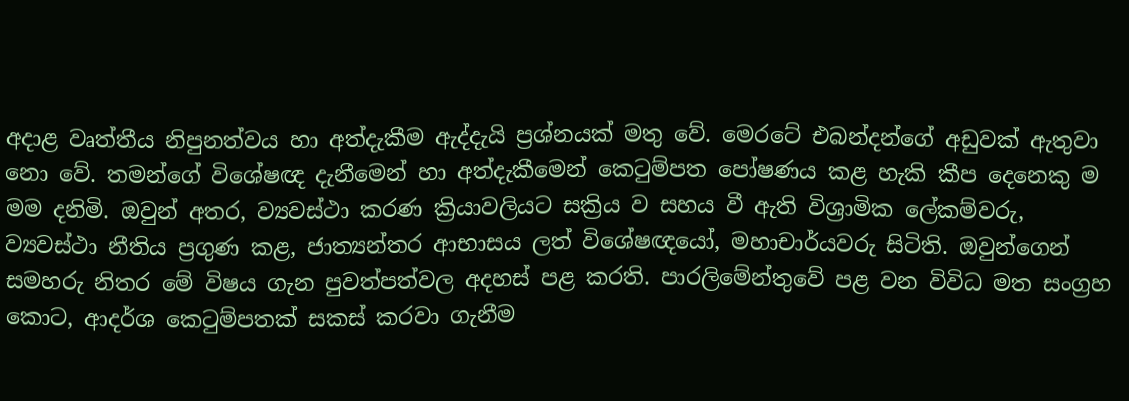අදාළ වෘත්තීය නිපුනත්වය හා අත්දැකීම ඇද්දැයි ප්‍රශ්නයක් මතු වේ. මෙරටේ එබන්දන්ගේ අඩුවක් ඇතුවා නො වේ. තමන්ගේ විශේෂඥ දැනීමෙන් හා අත්දැකීමෙන් කෙටුම්පත පෝෂණය කළ හැකි කීප දෙනෙකු ම මම දනිමි. ඔවුන් අතර, ව්‍යවස්ථා කරණ ක්‍රියාවලියට සක්‍රිය ව සහය වී ඇති විශ්‍රාමික ලේකම්වරු, ව්‍යවස්ථා නීතිය ප්‍රගුණ කළ, ජාත්‍යන්තර ආභාසය ලත් විශේෂඥයෝ, මහාචාර්යවරු සිටිති. ඔවුන්ගෙන් සමහරු නිතර මේ විෂය ගැන පුවත්පත්වල අදහස් පළ කරති. පාරලිමේන්තුවේ පළ වන විවිධ මත සංග්‍රහ කොට, ආදර්ශ කෙටුම්පතක් සකස් කරවා ගැනීම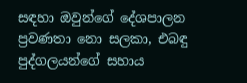සඳහා ඔවුන්ගේ දේශපාලන ප්‍රවණතා නො සලකා, එබඳු පුද්ගලයන්ගේ සහාය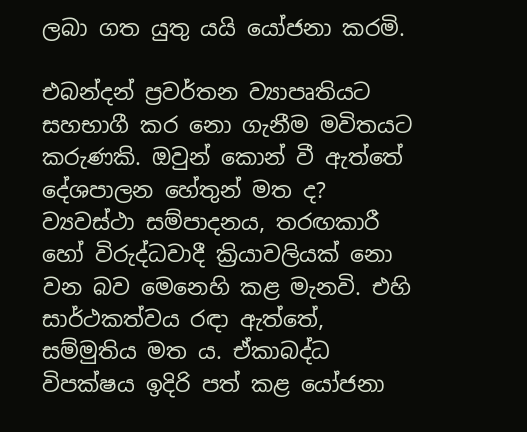ලබා ගත යුතු යයි යෝජනා කරමි.

එබන්දන් ප්‍රවර්තන ව්‍යාපෘතියට සහභාගී කර නො ගැනීම මවිතයට කරුණකි. ඔවුන් කොන් වී ඇත්තේ දේශපාලන හේතුන් මත ද? ව්‍යවස්ථා සම්පාදනය, තරඟකාරී හෝ විරුද්ධවාදී ක්‍රියාවලියක් නො වන බව මෙනෙහි කළ මැනවි. එහි සාර්ථකත්වය රඳා ඇත්තේ, සම්මුතිය මත ය. ඒකාබද්ධ විපක්ෂය ඉදිරි පත් කළ යෝජනා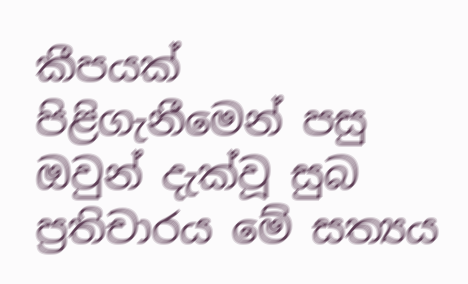කීපයක් පිළිගැනීමෙන් පසු ඔවුන් දැක්වූ සුබ ප්‍රතිචාරය මේ සත්‍යය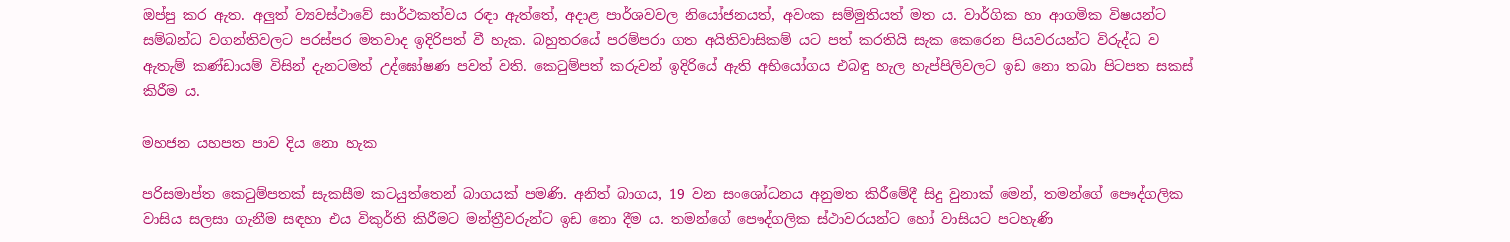ඔප්පු කර ඇත. අලුත් ව්‍යවස්ථාවේ සාර්ථකත්වය රඳා ඇත්තේ, අදාළ පාර්ශවවල නියෝජනයත්, අවංක සම්මුතියත් මත ය. වාර්ගික හා ආගමික විෂයන්ට සම්බන්ධ වගන්තිවලට පරස්පර මතවාද ඉදිරිපත් වී හැක. බහුතරයේ පරම්පරා ගත අයිතිවාසිකම් යට පත් කරතියි සැක කෙරෙන පියවරයන්ට විරුද්ධ ව ඇතැම් කණ්ඩායම් විසින් දැනටමත් උද්ඝෝෂණ පවත් වති. කෙටුම්පත් කරුවන් ඉදිරියේ ඇති අභියෝගය එබඳු හැල හැප්පිලිවලට ඉඩ නො තබා පිටපත සකස් කිරීම ය.

මහජන යහපත පාව දිය නො හැක

පරිසමාප්ත කෙටුම්පතක් සැකසීම කටයුත්තෙන් බාගයක් පමණි. අනිත් බාගය, 19 වන සංශෝධනය අනුමත කිරීමේදී සිදු වුනාක් මෙන්, තමන්ගේ පෞද්ගලික වාසිය සලසා ගැනීම සඳහා එය විකුර්ති කිරීමට මන්ත්‍රීවරුන්ට ඉඩ නො දීම ය. තමන්ගේ පෞද්ගලික ස්ථාවරයන්ට හෝ වාසියට පටහැණි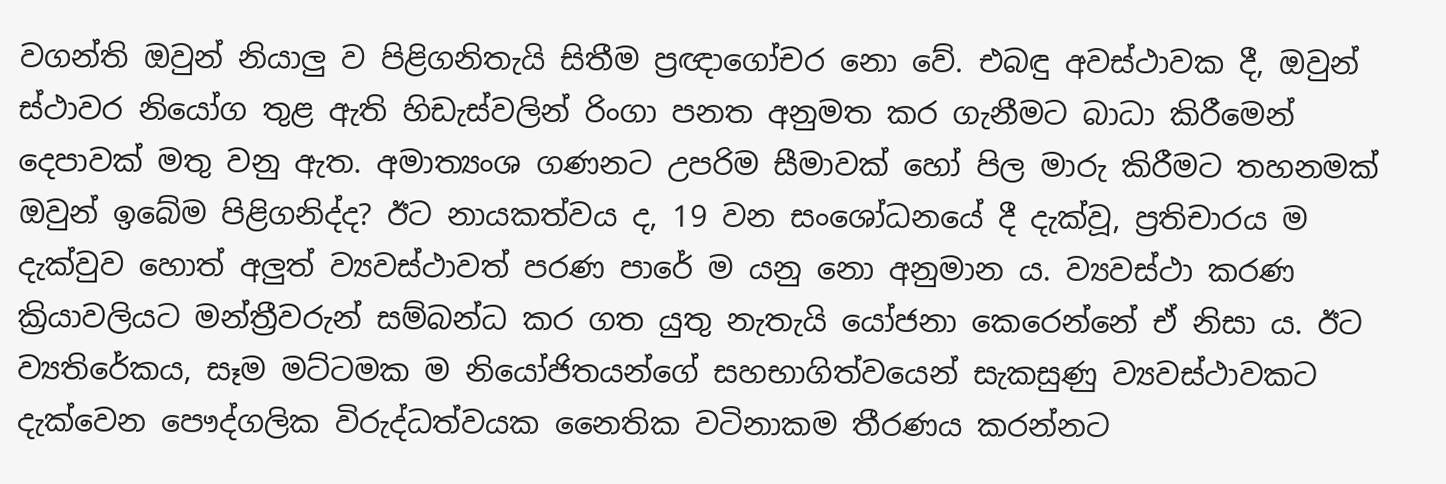වගන්ති ඔවුන් නියාලු ව පිළිගනිතැයි සිතීම ප්‍රඥාගෝචර නො වේ. එබඳු අවස්ථාවක දී, ඔවුන් ස්ථාවර නියෝග තුළ ඇති හිඩැස්වලින් රිංගා පනත අනුමත කර ගැනීමට බාධා කිරීමෙන් දෙපාවක් මතු වනු ඇත. අමාත්‍යංශ ගණනට උපරිම සීමාවක් හෝ පිල මාරු කිරීමට තහනමක් ඔවුන් ඉබේම පිළිගනිද්ද? ඊට නායකත්වය ද, 19 වන සංශෝධනයේ දී දැක්වූ, ප්‍රතිචාරය ම දැක්වුව හොත් අලුත් ව්‍යවස්ථාවත් පරණ පාරේ ම යනු නො අනුමාන ය. ව්‍යවස්ථා කරණ ක්‍රියාවලියට මන්ත්‍රීවරුන් සම්බන්ධ කර ගත යුතු නැතැයි යෝජනා කෙරෙන්නේ ඒ නිසා ය. ඊට ව්‍යතිරේකය, සෑම මට්ටමක ම නියෝජිතයන්ගේ සහභාගිත්වයෙන් සැකසුණු ව්‍යවස්ථාවකට දැක්වෙන පෞද්ගලික විරුද්ධත්වයක නෛතික වටිනාකම තීරණය කරන්නට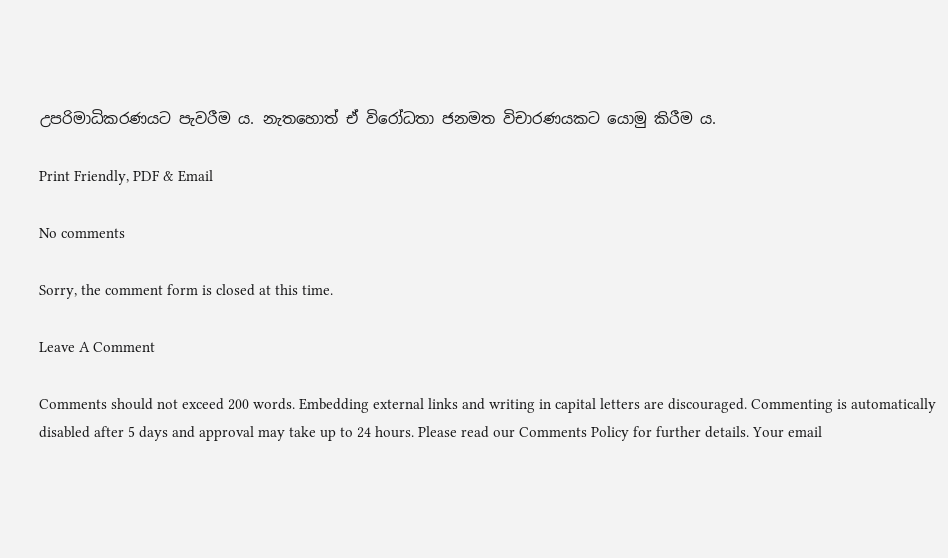උපරිමාධිකරණයට පැවරීම ය. නැතහොත් ඒ විරෝධතා ජනමත විචාරණයකට යොමු කිරීම ය.

Print Friendly, PDF & Email

No comments

Sorry, the comment form is closed at this time.

Leave A Comment

Comments should not exceed 200 words. Embedding external links and writing in capital letters are discouraged. Commenting is automatically disabled after 5 days and approval may take up to 24 hours. Please read our Comments Policy for further details. Your email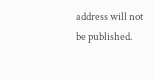address will not be published.